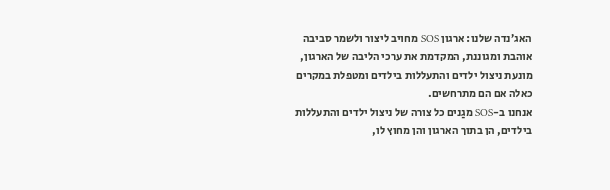האג’נדה שלנו: ארגון SOS מחויב ליצור ולשמר סביבה אוהבת ומגוננת, המקדמת את ערכי הליבה של הארגון, מונעת ניצול ילדים והתעללות בילדים ומטפלת במקרים כאלה אם הם מתרחשים.
אנחנו ב-SOS מגַנים כל צורה של ניצול ילדים והתעללות בילדים, הן בתוך הארגון והן מחוץ לו,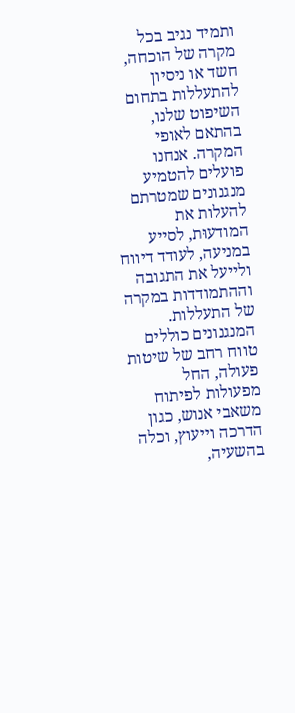ותמיד נגיב בכל מקרה של הוכחה, חשד או ניסיון להתעללות בתחום השיפוט שלנו, בהתאם לאופי המקרה. אנחנו פועלים להטמיע מנגנונים שמטרתם להעלות את המודעוּת, לסייע במניעה, לעודד דיווח ולייעל את התגובה וההתמודדות במקרה של התעללות.
המנגנונים כוללים טווח רחב של שיטות פעולה, החל מפעולות לפיתוח משאבי אנוש, כגון הדרכה וייעוץ, וכלה בהשעיה,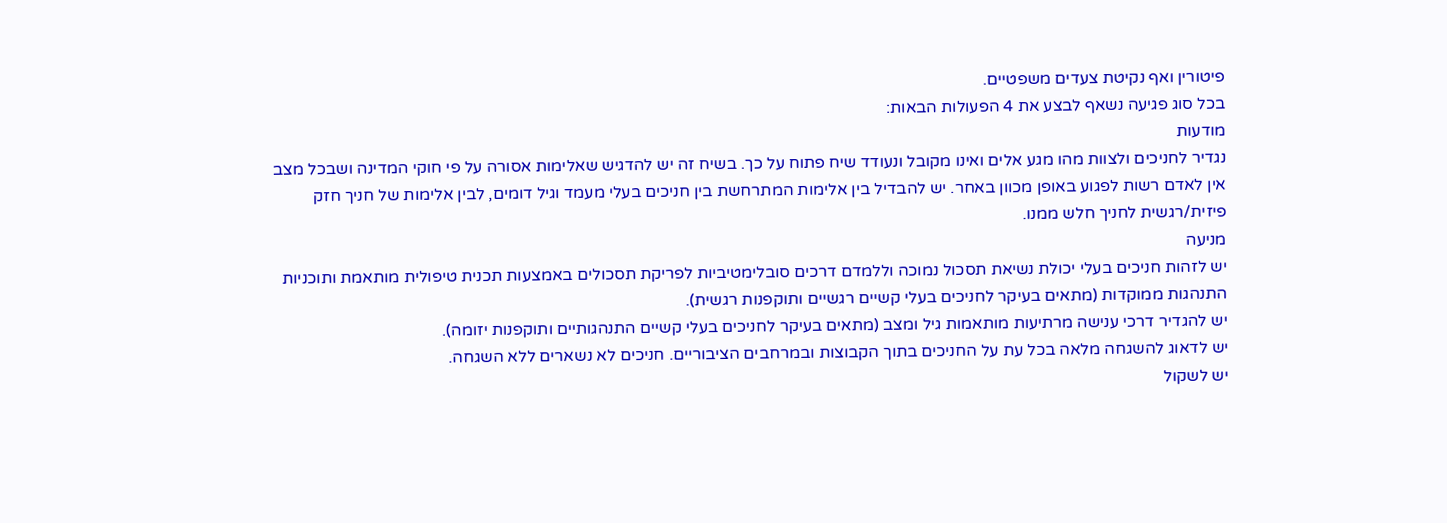פיטורין ואף נקיטת צעדים משפטיים.
בכל סוג פגיעה נשאף לבצע את 4 הפעולות הבאות:
מודעות
נגדיר לחניכים ולצוות מהו מגע אלים ואינו מקובל ונעודד שיח פתוח על כך. בשיח זה יש להדגיש שאלימות אסורה על פי חוקי המדינה ושבכל מצב אין לאדם רשות לפגוע באופן מכוון באחר. יש להבדיל בין אלימות המתרחשת בין חניכים בעלי מעמד וגיל דומים, לבין אלימות של חניך חזק פיזית/רגשית לחניך חלש ממנו.
מניעה
יש לזהות חניכים בעלי יכולת נשיאת תסכול נמוכה וללמדם דרכים סובלימטיביות לפריקת תסכולים באמצעות תכנית טיפולית מותאמת ותוכניות התנהגות ממוקדות (מתאים בעיקר לחניכים בעלי קשיים רגשיים ותוקפנות רגשית).
יש להגדיר דרכי ענישה מרתיעות מותאמות גיל ומצב (מתאים בעיקר לחניכים בעלי קשיים התנהגותיים ותוקפנות יזומה).
יש לדאוג להשגחה מלאה בכל עת על החניכים בתוך הקבוצות ובמרחבים הציבוריים. חניכים לא נשארים ללא השגחה.
יש לשקול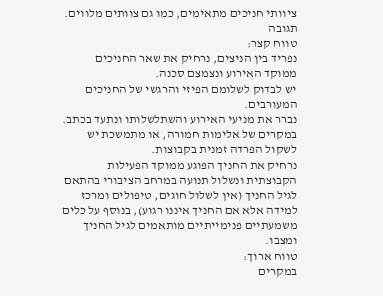ציוותי חניכים מתאימים, כמו גם צוותים מלווים.
תגובה
טווח קצר:
נפריד בין הניצים, נרחיק את שאר החניכים ממוקד האירוע ונצמצם סכנה.
יש לבדוק לשלומם הפיזי והרגשי של החניכים המעורבים.
נברר את מניעי האירוע והשתלשלותו ונתעד בכתב.
במקרים של אלימות חמורה, או מתמשכת יש לשקול הפרדה זמנית בקבוצות.
נרחיק את החניך הפוגע ממוקד הפעילות הקבוצתית ונשלול תנועה במרחב הציבורי בהתאם לגיל החניך (אין לשלול חוגים, טיפולים ומרכז למידה אלא אם החניך איננו רגוע), בנוסף על כלים משמעתיים פנימייתיים מותאמים לגיל החניך ומצבו.
טווח ארוך:
במקרים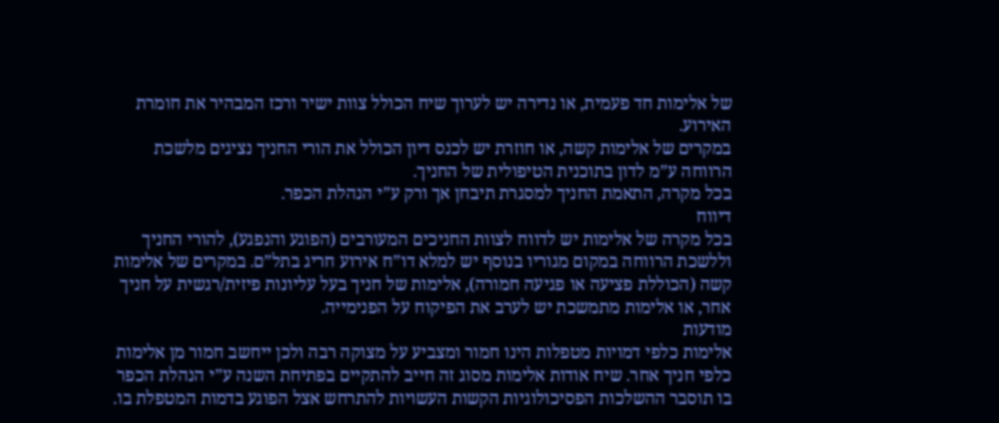של אלימות חד פעמית, או נדירה יש לערוך שיח הכולל צוות ישיר ורכז המבהיר את חומרת האירוע.
במקרים של אלימות קשה, או חוזרת יש לכנס דיון הכולל את הורי החניך נציגים מלשכת הרווחה ע”מ לדון בתוכנית הטיפולית של החניך.
בכל מקרה, התאמת החניך למסגרת תיבחן אך ורק ע”י הנהלת הכפר.
דיווח
בכל מקרה של אלימות יש לדווח לצוות החניכים המעורבים (הפוגע והנפגע), להורי החניך וללשכת הרווחה במקום מגוריו בנוסף יש למלא דו”ח אירוע חריג בתל”ם. במקרים של אלימות קשה (הכוללת פציעה או פגיעה חמורה), אלימות של חניך בעל עליונות פיזית/רגשית על חניך אחר, או אלימות מתמשכת יש לערב את הפיקוח על הפנימייה.
מודעות
אלימות כלפי דמויות מטפלות הינו חמור ומצביע על מצוקה רבה ולכן ייחשב חמור מן אלימות כלפי חניך אחר. שיח אודות אלימות מסוג זה חייב להתקיים בפתיחת השנה ע”י הנהלת הכפר בו תוסבר ההשלכות הפסיכולוגיות הקשות העשויות להתרחש אצל הפוגע בדמות המטפלת בו.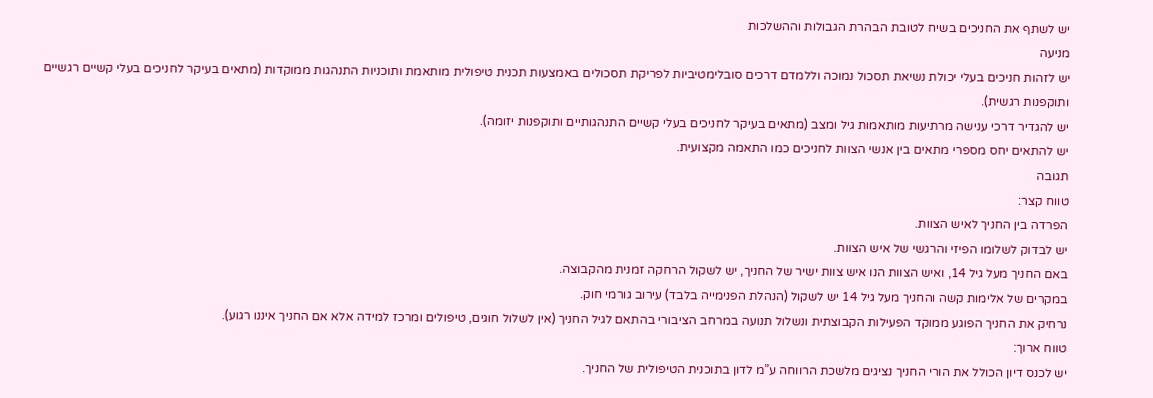יש לשתף את החניכים בשיח לטובת הבהרת הגבולות וההשלכות
מניעה
יש לזהות חניכים בעלי יכולת נשיאת תסכול נמוכה וללמדם דרכים סובלימטיביות לפריקת תסכולים באמצעות תכנית טיפולית מותאמת ותוכניות התנהגות ממוקדות (מתאים בעיקר לחניכים בעלי קשיים רגשיים ותוקפנות רגשית).
יש להגדיר דרכי ענישה מרתיעות מותאמות גיל ומצב (מתאים בעיקר לחניכים בעלי קשיים התנהגותיים ותוקפנות יזומה).
יש להתאים יחס מספרי מתאים בין אנשי הצוות לחניכים כמו התאמה מקצועית.
תגובה
טווח קצר:
הפרדה בין החניך לאיש הצוות.
יש לבדוק לשלומו הפיזי והרגשי של איש הצוות.
באם החניך מעל גיל 14, ואיש הצוות הנו איש צוות ישיר של החניך, יש לשקול הרחקה זמנית מהקבוצה.
במקרים של אלימות קשה והחניך מעל גיל 14 יש לשקול (הנהלת הפנימייה בלבד) עירוב גורמי חוק.
נרחיק את החניך הפוגע ממוקד הפעילות הקבוצתית ונשלול תנועה במרחב הציבורי בהתאם לגיל החניך (אין לשלול חוגים, טיפולים ומרכז למידה אלא אם החניך איננו רגוע).
טווח ארוך:
יש לכנס דיון הכולל את הורי החניך נציגים מלשכת הרווחה ע”מ לדון בתוכנית הטיפולית של החניך.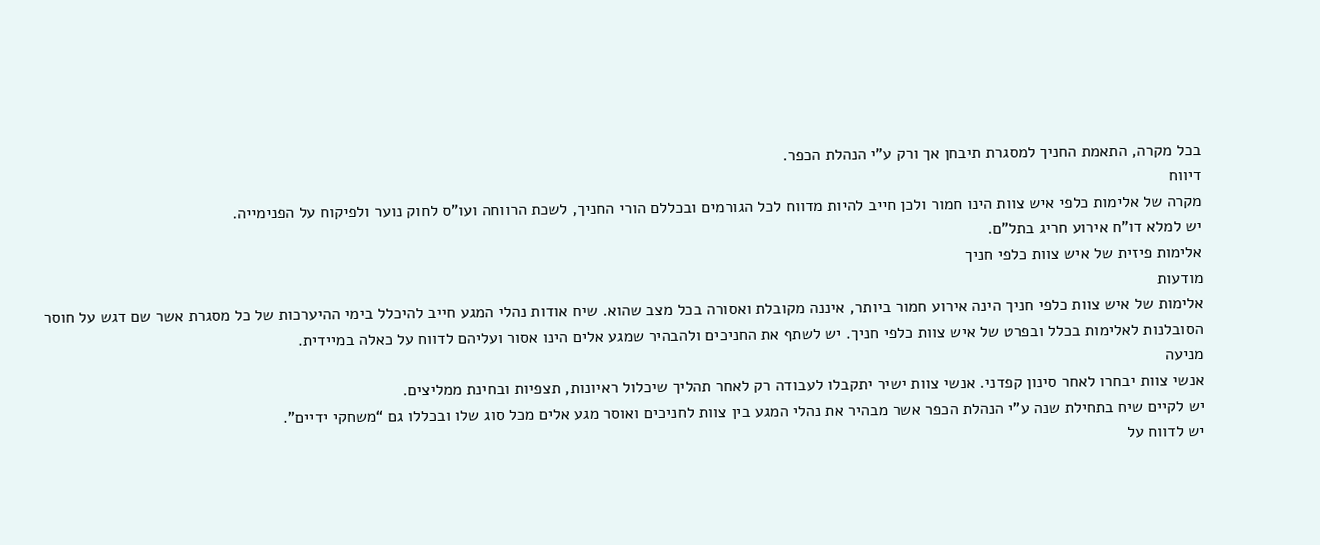בכל מקרה, התאמת החניך למסגרת תיבחן אך ורק ע”י הנהלת הכפר.
דיווח
מקרה של אלימות כלפי איש צוות הינו חמור ולכן חייב להיות מדווח לכל הגורמים ובכללם הורי החניך, לשכת הרווחה ועו”ס לחוק נוער ולפיקוח על הפנימייה.
יש למלא דו”ח אירוע חריג בתל”ם.
אלימות פיזית של איש צוות כלפי חניך
מודעות
אלימות של איש צוות כלפי חניך הינה אירוע חמור ביותר, איננה מקובלת ואסורה בכל מצב שהוא. שיח אודות נהלי המגע חייב להיכלל בימי ההיערכות של כל מסגרת אשר שם דגש על חוסר הסובלנות לאלימות בכלל ובפרט של איש צוות כלפי חניך. יש לשתף את החניכים ולהבהיר שמגע אלים הינו אסור ועליהם לדווח על כאלה במיידית.
מניעה
אנשי צוות יבחרו לאחר סינון קפדני. אנשי צוות ישיר יתקבלו לעבודה רק לאחר תהליך שיכלול ראיונות, תצפיות ובחינת ממליצים.
יש לקיים שיח בתחילת שנה ע”י הנהלת הכפר אשר מבהיר את נהלי המגע בין צוות לחניכים ואוסר מגע אלים מכל סוג שלו ובכללו גם “משחקי ידיים”.
יש לדווח על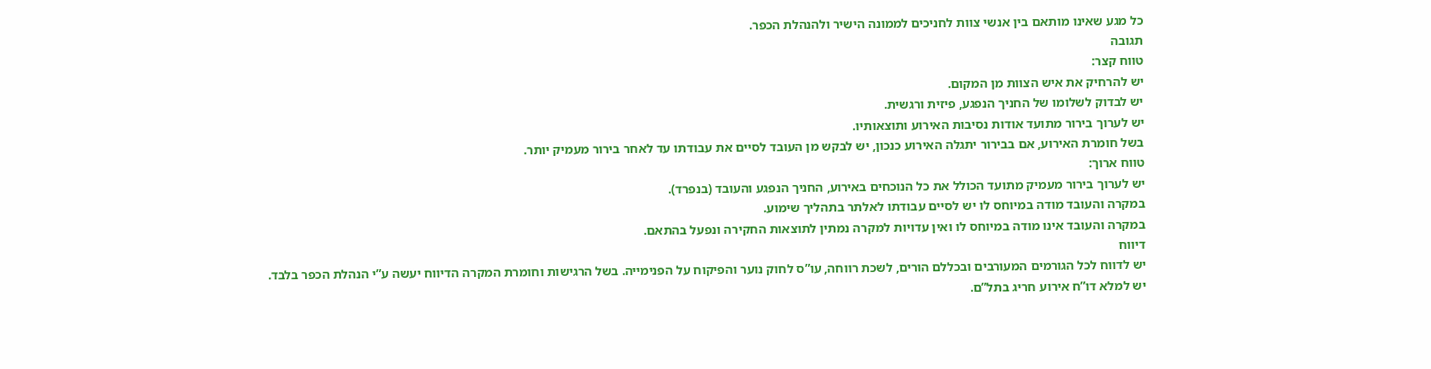כל מגע שאינו מותאם בין אנשי צוות לחניכים לממונה הישיר ולהנהלת הכפר.
תגובה
טווח קצר:
יש להרחיק את איש הצוות מן המקום.
יש לבדוק לשלומו של החניך הנפגע, פיזית ורגשית.
יש לערוך בירור מתועד אודות נסיבות האירוע ותוצאותיו.
בשל חומרת האירוע, אם בבירור יתגלה האירוע כנכון, יש לבקש מן העובד לסיים את עבודתו עד לאחר בירור מעמיק יותר.
טווח ארוך:
יש לערוך בירור מעמיק מתועד הכולל את כל הנוכחים באירוע, החניך הנפגע והעובד (בנפרד).
במקרה והעובד מודה במיוחס לו יש לסיים עבודתו לאלתר בתהליך שימוע.
במקרה והעובד אינו מודה במיוחס לו ואין עדויות למקרה נמתין לתוצאות החקירה ונפעל בהתאם.
דיווח
יש לדווח לכל הגורמים המעורבים ובכללם הורים, לשכת רווחה, עו”ס לחוק נוער והפיקוח על הפנימייה. בשל הרגישות וחומרת המקרה הדיווח יעשה ע”י הנהלת הכפר בלבד.
יש למלא דו”ח אירוע חריג בתל”ם.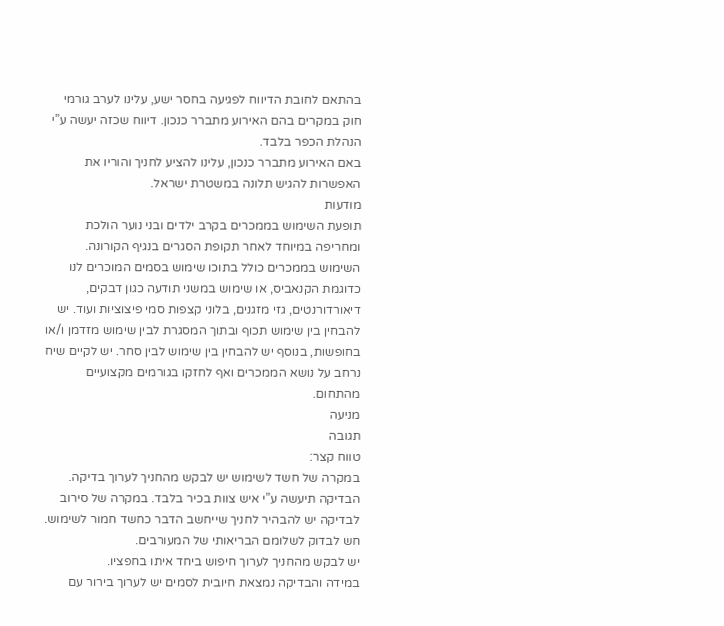בהתאם לחובת הדיווח לפגיעה בחסר ישע, עלינו לערב גורמי חוק במקרים בהם האירוע מתברר כנכון. דיווח שכזה יעשה ע”י הנהלת הכפר בלבד.
באם האירוע מתברר כנכון, עלינו להציע לחניך והוריו את האפשרות להגיש תלונה במשטרת ישראל.
מודעות
תופעת השימוש בממכרים בקרב ילדים ובני נוער הולכת ומחריפה במיוחד לאחר תקופת הסגרים בנגיף הקורונה. השימוש בממכרים כולל בתוכו שימוש בסמים המוכרים לנו כדוגמת הקנאביס, או שימוש במשני תודעה כגון דבקים, דיאורדורנטים, גזי מזגנים, בלוני קצפות סמי פיצוציות ועוד. יש להבחין בין שימוש תכוף ובתוך המסגרת לבין שימוש מזדמן ו/או בחופשות, בנוסף יש להבחין בין שימוש לבין סחר. יש לקיים שיח נרחב על נושא הממכרים ואף לחזקו בגורמים מקצועיים מהתחום.
מניעה
תגובה
טווח קצר:
במקרה של חשד לשימוש יש לבקש מהחניך לערוך בדיקה. הבדיקה תיעשה ע”י איש צוות בכיר בלבד. במקרה של סירוב לבדיקה יש להבהיר לחניך שייחשב הדבר כחשד חמור לשימוש.
חש לבדוק לשלומם הבריאותי של המעורבים.
יש לבקש מהחניך לערוך חיפוש ביחד איתו בחפציו.
במידה והבדיקה נמצאת חיובית לסמים יש לערוך בירור עם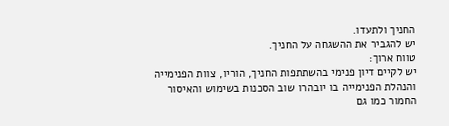החניך ולתעדו.
יש להגביר את ההשגחה על החניך.
טווח ארוך:
יש לקיים דיון פנימי בהשתתפות החניך, הוריו, צוות הפנימייה והנהלת הפנימייה בו יובהרו שוב הסכנות בשימוש והאיסור החמור כמו גם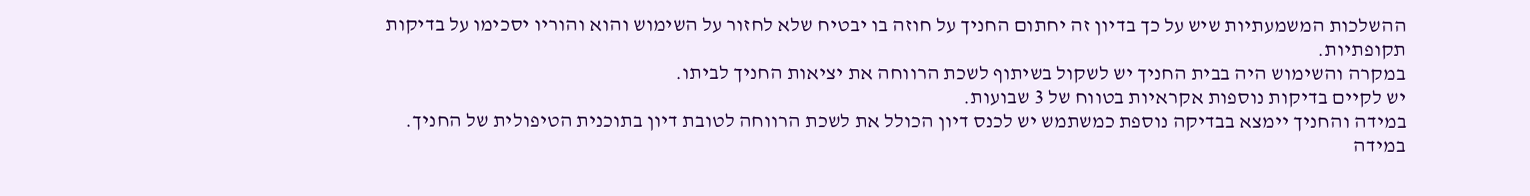ההשלכות המשמעתיות שיש על כך בדיון זה יחתום החניך על חוזה בו יבטיח שלא לחזור על השימוש והוא והוריו יסכימו על בדיקות תקופתיות.
במקרה והשימוש היה בבית החניך יש לשקול בשיתוף לשכת הרווחה את יציאות החניך לביתו.
יש לקיים בדיקות נוספות אקראיות בטווח של 3 שבועות.
במידה והחניך יימצא בבדיקה נוספת כמשתמש יש לכנס דיון הכולל את לשכת הרווחה לטובת דיון בתוכנית הטיפולית של החניך.
במידה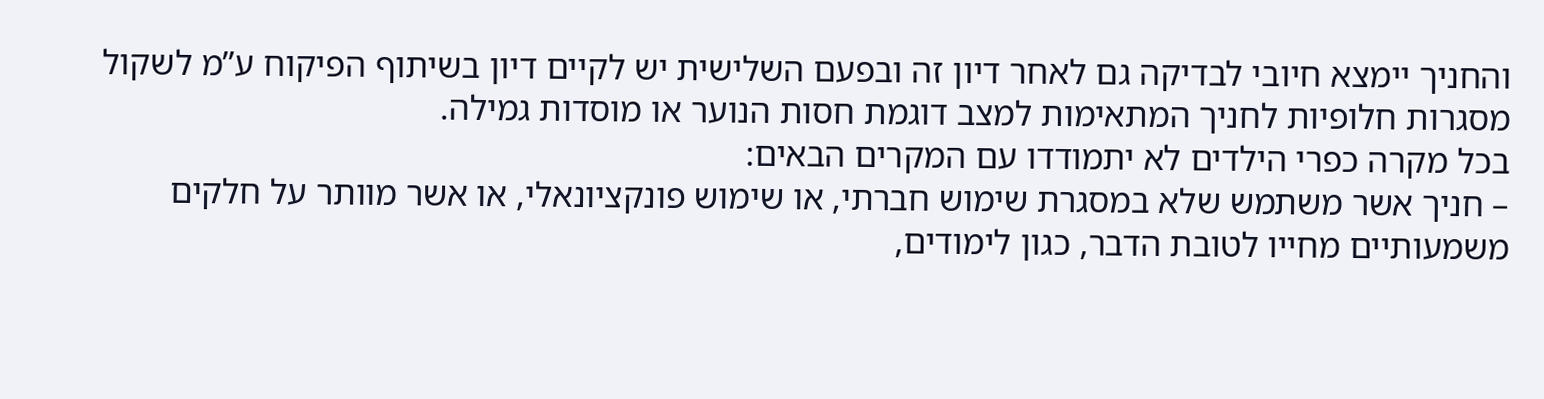והחניך יימצא חיובי לבדיקה גם לאחר דיון זה ובפעם השלישית יש לקיים דיון בשיתוף הפיקוח ע”מ לשקול מסגרות חלופיות לחניך המתאימות למצב דוגמת חסות הנוער או מוסדות גמילה.
בכל מקרה כפרי הילדים לא יתמודדו עם המקרים הבאים:
– חניך אשר משתמש שלא במסגרת שימוש חברתי, או שימוש פונקציונאלי, או אשר מוותר על חלקים משמעותיים מחייו לטובת הדבר, כגון לימודים,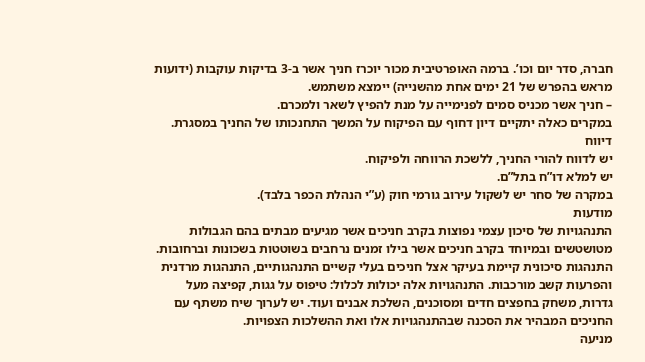חברה, סדר יום וכו’. ברמה האופרטיבית מכור יוכרז חניך אשר ב-3 בדיקות עוקבות (ידועות מראש בהפרש של 21 ימים אחת מהשנייה) יימצא משתמש.
– חניך אשר מכניס סמים לפנימייה על מנת להפיץ לשאר ולמכרם.
במקרים כאלה יתקיים דיון דחוף עם הפיקוח על המשך התחנכותו של החניך במסגרת.
דיווח
יש לדווח להורי החניך, ללשכת הרווחה ולפיקוח.
יש למלא דו”ח בתל”ם.
במקרה של סחר יש לשקול עירוב גורמי חוק (ע”י הנהלת הכפר בלבד).
מודעות
התנהגויות של סיכון עצמי נפוצות בקרב חניכים אשר מגיעים מבתים בהם הגבולות מטושטשים ובמיוחד בקרב חניכים אשר בילו זמנים נרחבים בשוטטות בשכונות וברחובות. התנהגות סיכונית קיימת בעיקר אצל חניכים בעלי קשיים התנהגותיים, התנהגות מרדנית והפרעות קשב מורכבות. התנהגויות אלה יכולות לכלול: טיפוס על גגות, קפיצה מעל גדרות, משחק בחפצים חדים ומסוכנים, השלכת אבנים ועוד. יש לערוך שיח משתף עם החניכים המבהיר את הסכנה שבהתנהגויות אלו ואת ההשלכות הצפויות.
מניעה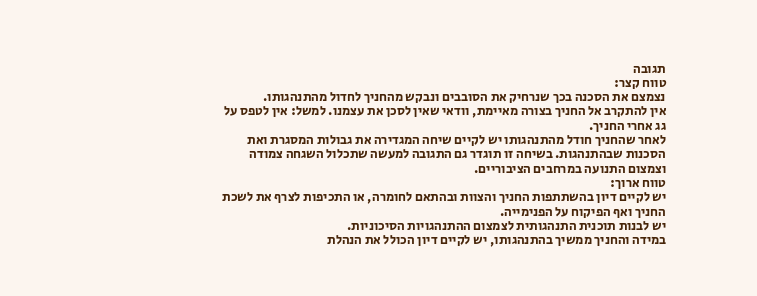תגובה
טווח קצר:
נצמצם את הסכנה בכך שנרחיק את הסובבים ונבקש מהחניך לחדול מהתנהגותו.
אין להתקרב אל החניך בצורה מאיימת, וודאי שאין לסכן את עצמנו. למשל: אין לטפס על גג אחרי החניך.
לאחר שהחניך חודל מהתנהגותו יש לקיים שיחה המגדירה את גבולות המסגרת ואת הסכנות שבהתנהגות. בשיחה זו תוגדר גם התגובה למעשה שתכלול השגחה צמודה וצמצום התנועה במרחבים הציבוריים.
טווח ארוך:
יש לקיים דיון בהשתתפות החניך והצוות ובהתאם לחומרה, או התכיפות לצרף את לשכת החניך ואף הפיקוח על הפנימייה.
יש לבנות תוכנית התנהגותית לצמצום ההתנהגויות הסיכוניות.
במידה והחניך ממשיך בהתנהגותו, יש לקיים דיון הכולל את הנהלת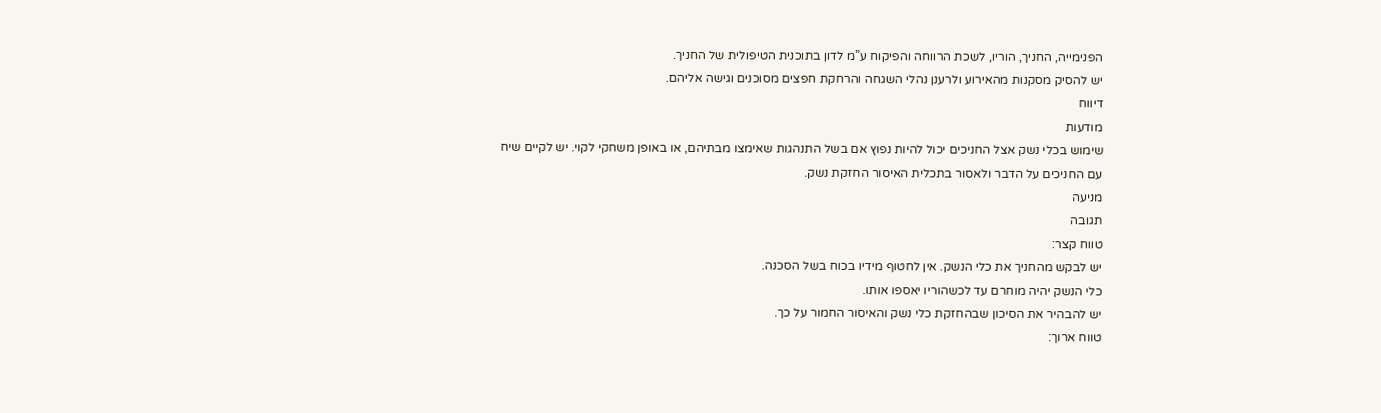הפנימייה, החניך, הוריו, לשכת הרווחה והפיקוח ע”מ לדון בתוכנית הטיפולית של החניך.
יש להסיק מסקנות מהאירוע ולרענן נהלי השגחה והרחקת חפצים מסוכנים וגישה אליהם.
דיווח
מודעות
שימוש בכלי נשק אצל החניכים יכול להיות נפוץ אם בשל התנהגות שאימצו מבתיהם, או באופן משחקי לקוי. יש לקיים שיח עם החניכים על הדבר ולאסור בתכלית האיסור החזקת נשק.
מניעה
תגובה
טווח קצר:
יש לבקש מהחניך את כלי הנשק. אין לחטוף מידיו בכוח בשל הסכנה.
כלי הנשק יהיה מוחרם עד לכשהוריו יאספו אותו.
יש להבהיר את הסיכון שבהחזקת כלי נשק והאיסור החמור על כך.
טווח ארוך: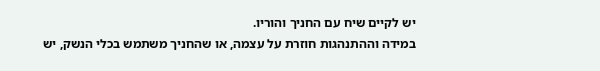יש לקיים שיח עם החניך והוריו.
במידה וההתנהגות חוזרת על עצמה, או שהחניך משתמש בכלי הנשק, יש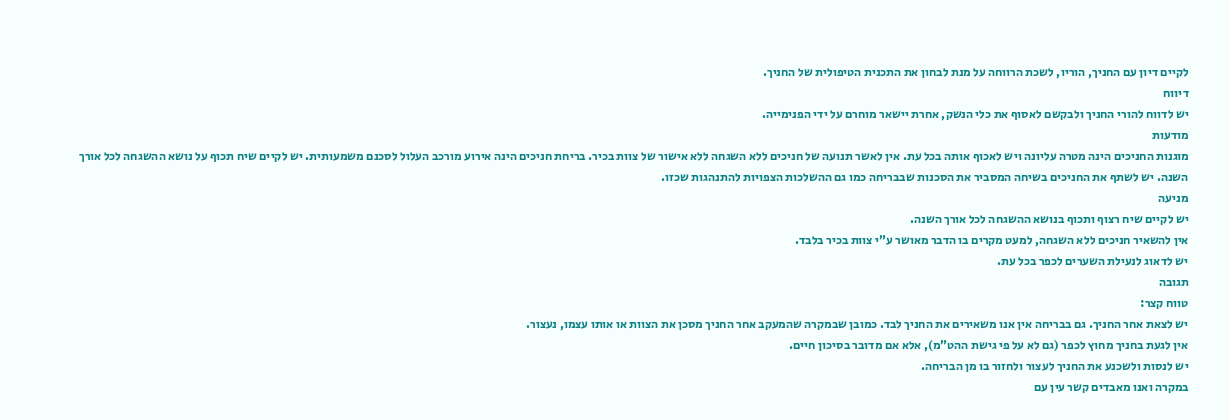לקיים דיון עם החניך, הוריו, לשכת הרווחה על מנת לבחון את התכנית הטיפולית של החניך.
דיווח
יש לדווח להורי החניך ולבקשם לאסוף את כלי הנשק, אחרת יישאר מוחרם על ידי הפנימייה.
מודעות
מוגנות החניכים הינה מטרה עליונה ויש לאכוף אותה בכל עת. אין לאשר תנועה של חניכים ללא השגחה ללא אישור של צוות בכיר. בריחת חניכים הינה אירוע מורכב העלול לסכנם משמעותית. יש לקיים שיח תכוף על נושא ההשגחה לכל אורך השנה. יש לשתף את החניכים בשיחה המסביר את הסכנות שבבריחה כמו גם ההשלכות הצפויות להתנהגות שכזו.
מניעה
יש לקיים שיח רצוף ותכוף בנושא ההשגחה לכל אורך השנה.
אין להשאיר חניכים ללא השגחה, למעט מקרים בו הדבר מאושר ע”י צוות בכיר בלבד.
יש לדאוג לנעילת השערים לכפר בכל עת.
תגובה
טווח קצר:
יש לצאת אחר החניך. גם בבריחה אין אנו משאירים את החניך לבד. כמובן שבמקרה שהמעקב אחר החניך מסכן את הצוות או אותו עצמו, נעצור.
אין לגעת בחניך מחוץ לכפר (גם לא על פי גישת ההט”מ), אלא אם מדובר בסיכון חיים.
יש לנסות ולשכנע את החניך לעצור ולחזור בו מן הבריחה.
במקרה ואנו מאבדים קשר עין עם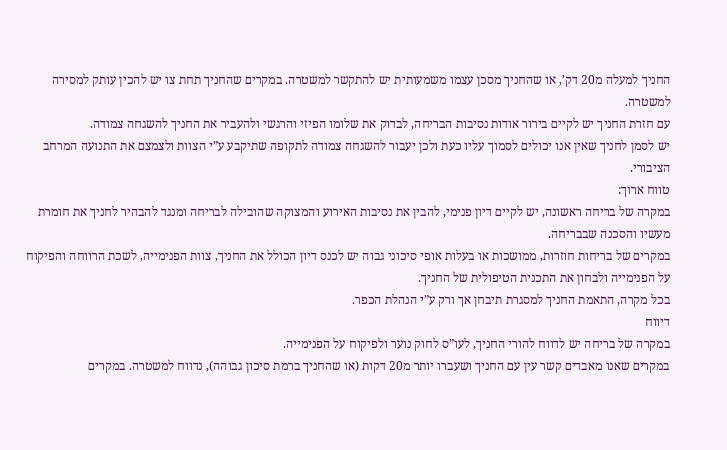החניך למעלה מ20 דק’, או שהחניך מסכן עצמו משמעותית יש להתקשר למשטרה. במקרים שהחניך תחת צו יש להכין עותק למסירה למשטרה.
עם חזרת החניך יש לקיים בירור אודות נסיבות הבריחה, לבדוק את שלומו הפיזי והרגשי ולהעביר את החניך להשגחה צמודה.
יש לסמן לחניך שאין אנו יכולים לסמוך עליו כעת ולכן יעבור להשגחה צמודה לתקופה שתיקבע ע”י הצוות ולצמצם את התנועה המרחב הציבורי.
טווח ארוך:
במקרה של בריחה ראשונה, יש לקיים דיון פנימי, להבין את נסיבות האירוע והמצוקה שהובילה לבריחה ומנגד להבהיר לחניך את חומרת מעשיו והסכנה שבבריחה.
במקרים של בריחות חוזרות, ממושכות או בעלות אופי סיכוני גבוה יש לכנס דיון הכולל את החניך, צוות הפנימייה, לשכת הרווחה והפיקוח על הפנימייה ולבחון את התכנית הטיפולית של החניך.
בכל מקרה, התאמת החניך למסגרת תיבחן אך ורק ע”י הנהלת הכפר.
דיווח
במקרה של בריחה יש לדווח להורי החניך, לעו”ס לחוק נוער ולפיקוח על הפנימייה.
במקרים שאנו מאבדים קשר עין עם החניך ושעברו יותר מ20 דקות (או שהחניך ברמת סיכון גבוהה), נדווח למשטרה. במקרים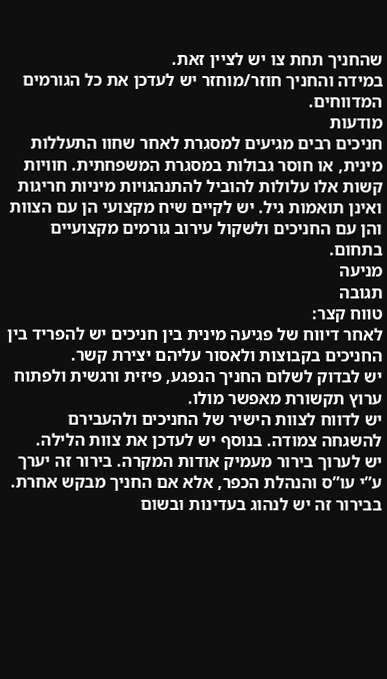שהחניך תחת צו יש לציין זאת.
במידה והחניך חוזר/מוחזר יש לעדכן את כל הגורמים המדווחים.
מודעות
חניכים רבים מגיעים למסגרת לאחר שחוו התעללות מינית, או חוסר גבולות במסגרת המשפחתית. חוויות קשות אלו עלולות להוביל להתנהגויות מיניות חריגות ואינן תואמות גיל. יש לקיים שיח מקצועי הן עם הצוות והן עם החניכים ולשקול עירוב גורמים מקצועיים בתחום.
מניעה
תגובה
טווח קצר:
לאחר דיווח של פגיעה מינית בין חניכים יש להפריד בין החניכים בקבוצות ולאסור עליהם יצירת קשר.
יש לבדוק לשלום החניך הנפגע, פיזית ורגשית ולפתוח ערוץ תקשורת מאפשר מולו.
יש לדווח לצוות הישיר של החניכים ולהעבירם להשגחה צמודה. בנוסף יש לעדכן את צוות הלילה.
יש לערוך בירור מעמיק אודות המקרה. בירור זה יערך ע”י עו”ס והנהלת הכפר, אלא אם החניך מבקש אחרת. בבירור זה יש לנהוג בעדינות ובשום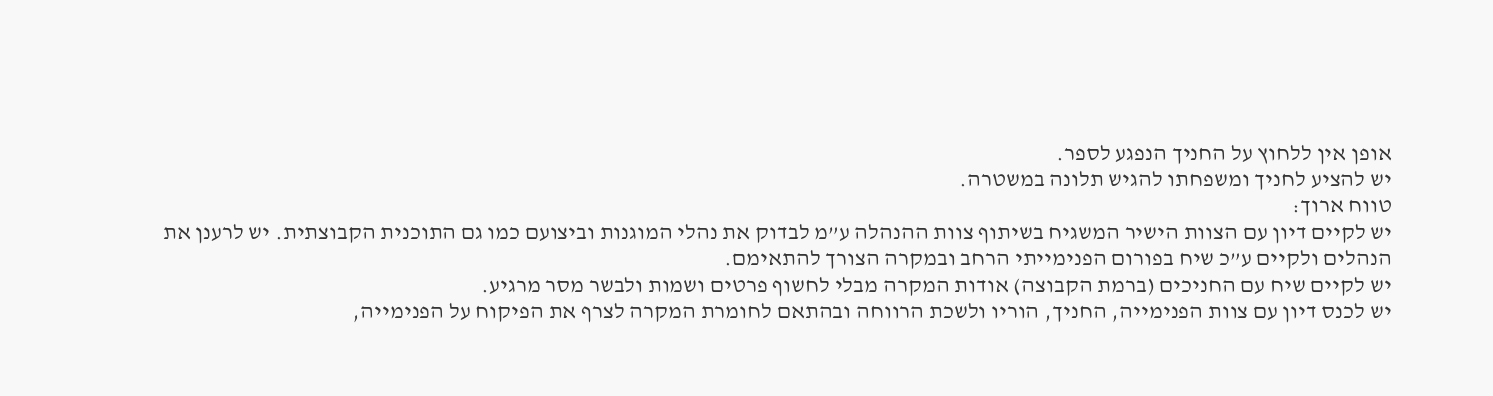אופן אין ללחוץ על החניך הנפגע לספר.
יש להציע לחניך ומשפחתו להגיש תלונה במשטרה.
טווח ארוך:
יש לקיים דיון עם הצוות הישיר המשגיח בשיתוף צוות ההנהלה ע”מ לבדוק את נהלי המוגנות וביצועם כמו גם התוכנית הקבוצתית. יש לרענן את הנהלים ולקיים ע”כ שיח בפורום הפנימייתי הרחב ובמקרה הצורך להתאימם.
יש לקיים שיח עם החניכים (ברמת הקבוצה) אודות המקרה מבלי לחשוף פרטים ושמות ולבשר מסר מרגיע.
יש לכנס דיון עם צוות הפנימייה, החניך, הוריו ולשכת הרווחה ובהתאם לחומרת המקרה לצרף את הפיקוח על הפנימייה,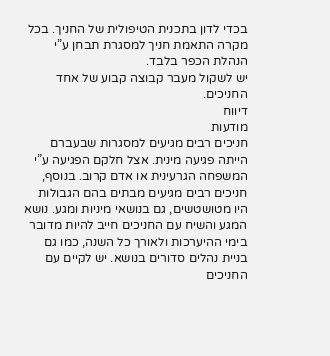בכדי לדון בתכנית הטיפולית של החניך. בכל מקרה התאמת חניך למסגרת תבחן ע”י הנהלת הכפר בלבד.
יש לשקול מעבר קבוצה קבוע של אחד החניכים.
דיווח
מודעות
חניכים רבים מגיעים למסגרות שבעברם הייתה פגיעה מינית. אצל חלקם הפגיעה ע”י המשפחה הגרעינית או אדם קרוב. בנוסף, חניכים רבים מגיעים מבתים בהם הגבולות היו מטושטשים, גם בנושאי מיניות ומגע. נושא המגע והשיח עם החניכים חייב להיות מדובר בימי ההיערכות ולאורך כל השנה, כמו גם בניית נהלים סדורים בנושא. יש לקיים עם החניכים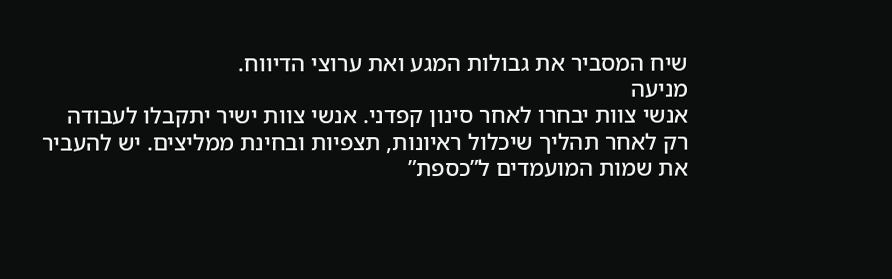שיח המסביר את גבולות המגע ואת ערוצי הדיווח.
מניעה
אנשי צוות יבחרו לאחר סינון קפדני. אנשי צוות ישיר יתקבלו לעבודה רק לאחר תהליך שיכלול ראיונות, תצפיות ובחינת ממליצים. יש להעביר את שמות המועמדים ל”כספת”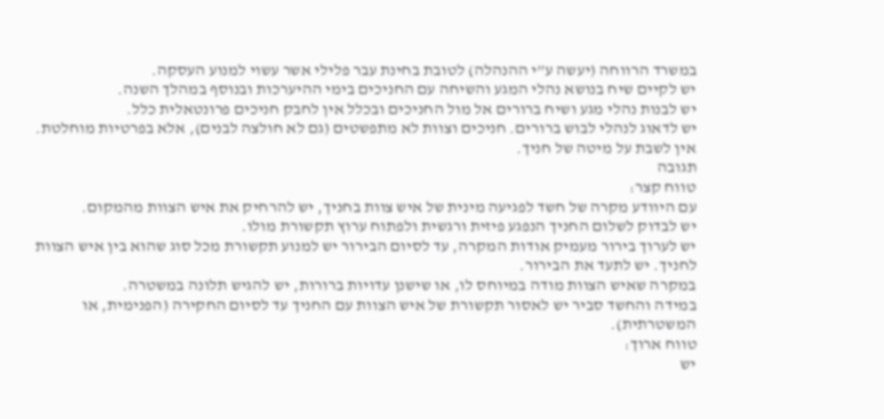במשרד הרווחה (יעשה ע”י ההנהלה) לטובת בחינת עבר פלילי אשר עשוי למנוע העסקה.
יש לקיים שיח בנושא נהלי המגע והשיחה עם החניכים בימי ההיערכות ובנוסף במהלך השנה.
יש לבנות נהלי מגע ושיח ברורים אל מול החניכים ובכלל אין לחבק חניכים פרונטאלית כלל.
יש לדאוג לנהלי לבוש ברורים. חניכים וצוות לא מתפשטים (גם לא חולצה לבנים), אלא בפרטיות מוחלטת.
אין לשבת על מיטה של חניך.
תגובה
טווח קצר:
עם היוודע מקרה של חשד לפגיעה מינית של איש צוות בחניך, יש להרחיק את איש הצוות מהמקום.
יש לבדוק לשלום החניך הנפגע פיזית ורגשית ולפתוח ערוץ תקשורת מולו.
יש לערוך בירור מעמיק אודות המקרה, עד לסיום הבירור יש למנוע תקשורת מכל סוג שהוא בין איש הצוות לחניך. יש לתעד את הבירור.
במקרה שאיש הצוות מודה במיוחס לו, או שישנן עדויות ברורות, יש להגיש תלונה במשטרה.
במידה והחשד סביר יש לאסור תקשורת של איש הצוות עם החניך עד לסיום החקירה (הפנימית, או המשטרתית).
טווח ארוך:
יש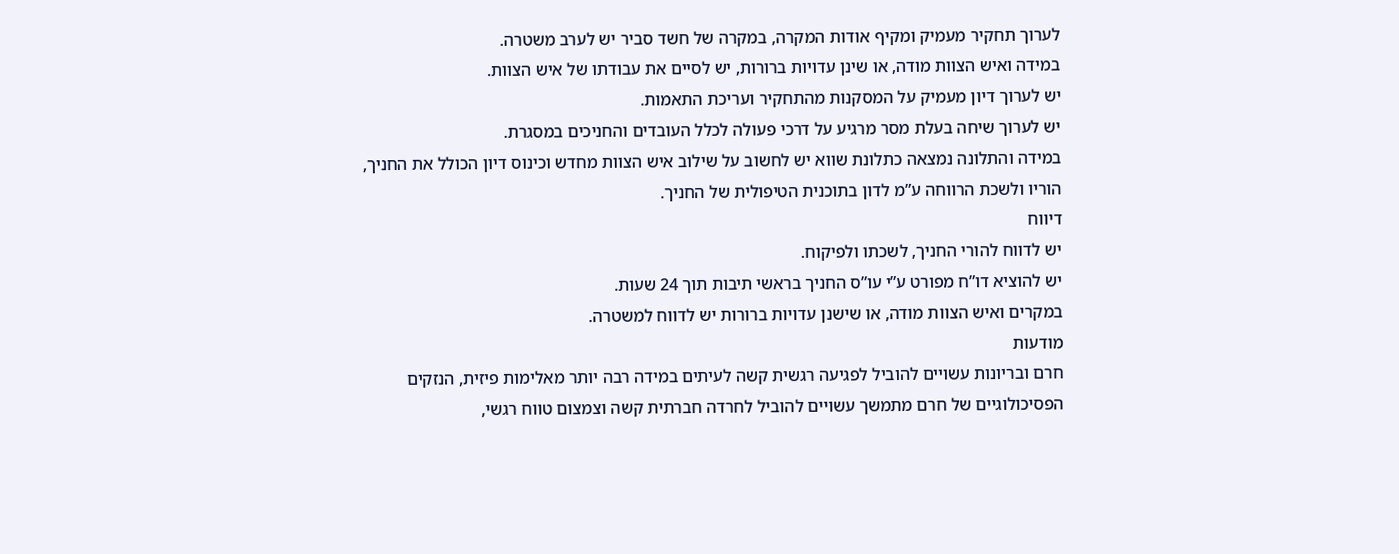לערוך תחקיר מעמיק ומקיף אודות המקרה, במקרה של חשד סביר יש לערב משטרה.
במידה ואיש הצוות מודה, או שינן עדויות ברורות, יש לסיים את עבודתו של איש הצוות.
יש לערוך דיון מעמיק על המסקנות מהתחקיר ועריכת התאמות.
יש לערוך שיחה בעלת מסר מרגיע על דרכי פעולה לכלל העובדים והחניכים במסגרת.
במידה והתלונה נמצאה כתלונת שווא יש לחשוב על שילוב איש הצוות מחדש וכינוס דיון הכולל את החניך, הוריו ולשכת הרווחה ע”מ לדון בתוכנית הטיפולית של החניך.
דיווח
יש לדווח להורי החניך, לשכתו ולפיקוח.
יש להוציא דו”ח מפורט ע”י עו”ס החניך בראשי תיבות תוך 24 שעות.
במקרים ואיש הצוות מודה, או שישנן עדויות ברורות יש לדווח למשטרה.
מודעות
חרם ובריונות עשויים להוביל לפגיעה רגשית קשה לעיתים במידה רבה יותר מאלימות פיזית, הנזקים הפסיכולוגיים של חרם מתמשך עשויים להוביל לחרדה חברתית קשה וצמצום טווח רגשי,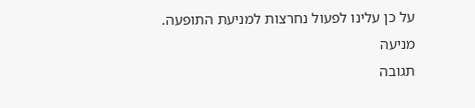על כן עלינו לפעול נחרצות למניעת התופעה.
מניעה
תגובה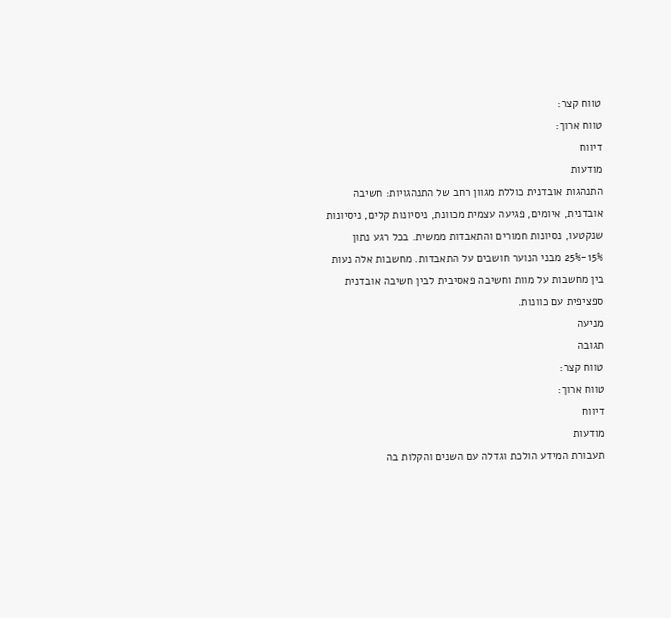טווח קצר:
טווח ארוך:
דיווח
מודעות
התנהגות אובדנית כוללת מגוון רחב של התנהגויות: חשיבה אובדנית, איומים, פגיעה עצמית מכוונת, ניסיונות קלים, ניסיונות שנקטעו, נסיונות חמורים והתאבדות ממשית. בכל רגע נתון 15%-25% מבני הנוער חושבים על התאבדות. מחשבות אלה נעות בין מחשבות על מוות וחשיבה פאסיבית לבין חשיבה אובדנית ספציפית עם כוונות.
מניעה
תגובה
טווח קצר:
טווח ארוך:
דיווח
מודעות
תעבורת המידע הולכת וגדלה עם השנים והקלות בה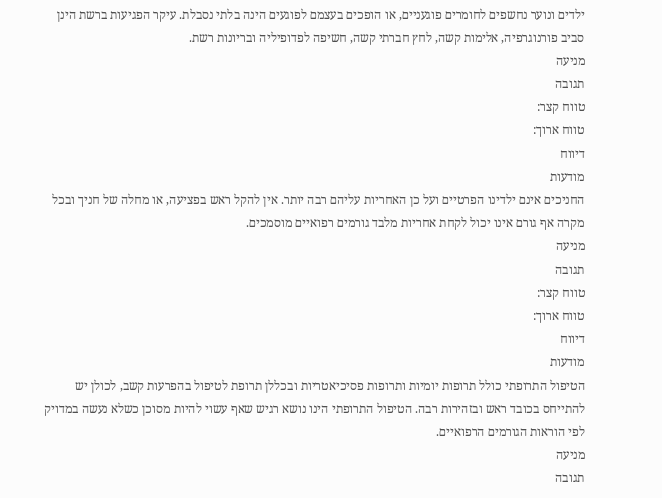ילדים ונוער נחשפים לחומרים פוגעניים, או הופכים בעצמם לפוגעים הינה בלתי נסבלת. עיקר הפגיעות ברשת הינן סביב פורנוגרפיה, אלימות קשה, לחץ חברתי קשה, חשיפה לפדופיליה ובריונות רשת.
מניעה
תגובה
טווח קצר:
טווח ארוך:
דיווח
מודעות
החניכים אינם ילדינו הפרטיים ועל כן האחריות עליהם רבה יותר. אין להקל ראש בפציעה, או מחלה של חניך ובכל מקרה אף גורם אינו יכול לקחת אחריות מלבד גורמים רפואיים מוסמכים.
מניעה
תגובה
טווח קצר:
טווח ארוך:
דיווח
מודעות
הטיפול התרופתי כולל תרופות יומיות ותרופות פסיכיאטריות ובכללן תרופת לטיפול בהפרעות קשב, לכולן יש להתייחס בכובד ראש ובזהירות רבה. הטיפול התרופתי הינו נושא רגיש שאף עשוי להיות מסוכן כשלא נעשה במדויק לפי הוראות הגורמים הרפואיים.
מניעה
תגובה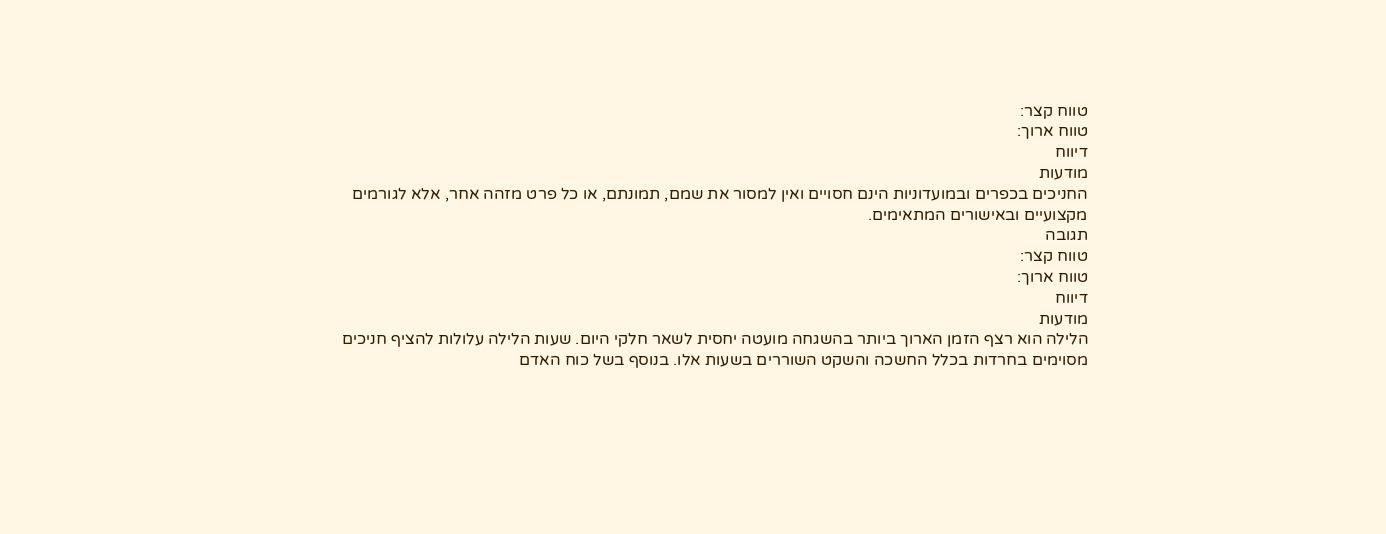טווח קצר:
טווח ארוך:
דיווח
מודעות
החניכים בכפרים ובמועדוניות הינם חסויים ואין למסור את שמם, תמונתם, או כל פרט מזהה אחר, אלא לגורמים מקצועיים ובאישורים המתאימים.
תגובה
טווח קצר:
טווח ארוך:
דיווח
מודעות
הלילה הוא רצף הזמן הארוך ביותר בהשגחה מועטה יחסית לשאר חלקי היום. שעות הלילה עלולות להציף חניכים מסוימים בחרדות בכלל החשכה והשקט השוררים בשעות אלו. בנוסף בשל כוח האדם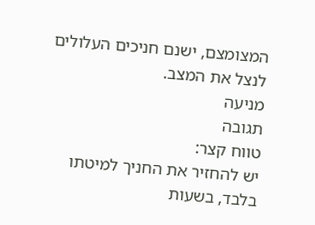המצומצם, ישנם חניכים העלולים לנצל את המצב.
מניעה
תגובה
טווח קצר:
יש להחזיר את החניך למיטתו בלבד, בשעות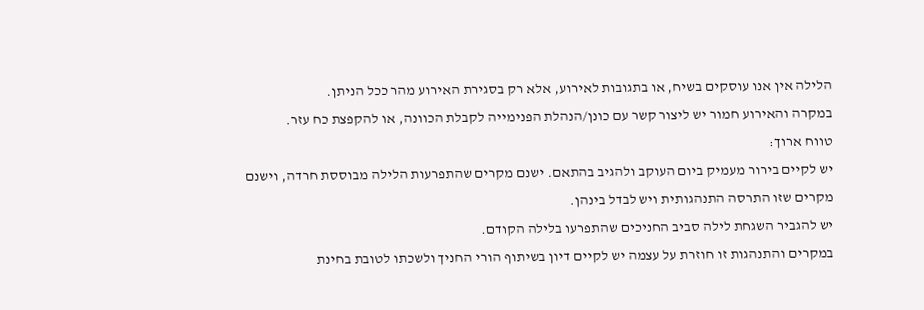הלילה אין אנו עוסקים בשיח, או בתגובות לאירוע, אלא רק בסגירת האירוע מהר ככל הניתן.
במקרה והאירוע חמור יש ליצור קשר עם כונן/הנהלת הפנימייה לקבלת הכוונה, או להקפצת כח עזר.
טווח ארוך:
יש לקיים בירור מעמיק ביום העוקב ולהגיב בהתאם. ישנם מקרים שהתפרעות הלילה מבוססת חרדה, וישנם מקרים שזו התרסה התנהגותית ויש לבדל בינהן.
יש להגביר השגחת לילה סביב החניכים שהתפרעו בלילה הקודם.
במקרים והתנהגות זו חוזרת על עצמה יש לקיים דיון בשיתוף הורי החניך ולשכתו לטובת בחינת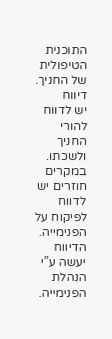התוכנית הטיפולית של החניך.
דיווח
יש לדווח להורי החניך ולשכתו.
במקרים חוזרים יש לדווח לפיקוח על הפנימייה. הדיווח יעשה ע”י הנהלת הפנימייה.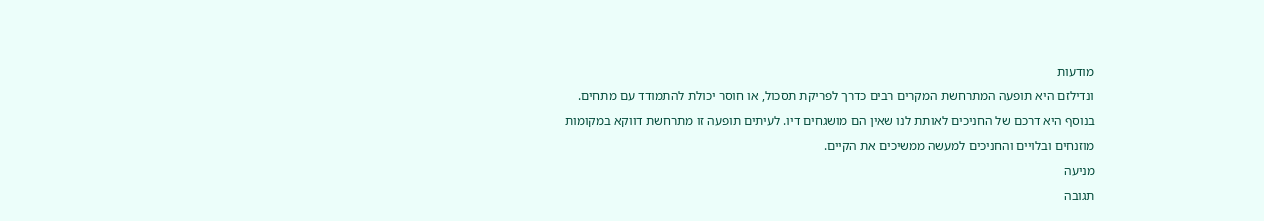מודעות
ונדילזם היא תופעה המתרחשת המקרים רבים כדרך לפריקת תסכול, או חוסר יכולת להתמודד עם מתחים. בנוסף היא דרכם של החניכים לאותת לנו שאין הם מושגחים דיו. לעיתים תופעה זו מתרחשת דווקא במקומות מוזנחים ובלויים והחניכים למעשה ממשיכים את הקיים.
מניעה
תגובה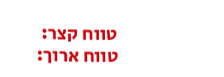טווח קצר:
טווח ארוך: